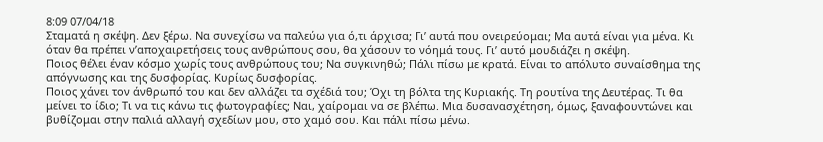8:09 07/04/18
Σταματά η σκέψη. Δεν ξέρω. Να συνεχίσω να παλεύω για ό,τι άρχισα; Γι’ αυτά που ονειρεύομαι; Μα αυτά είναι για μένα. Κι όταν θα πρέπει ν’αποχαιρετήσεις τους ανθρώπους σου, θα χάσουν το νόημά τους. Γι’ αυτό μουδιάζει η σκέψη.
Ποιος θέλει έναν κόσμο χωρίς τους ανθρώπους του; Να συγκινηθώ; Πάλι πίσω με κρατά. Είναι το απόλυτο συναίσθημα της απόγνωσης και της δυσφορίας. Κυρίως δυσφορίας.
Ποιος χάνει τον άνθρωπό του και δεν αλλάζει τα σχέδιά του; Όχι τη βόλτα της Κυριακής. Τη ρουτίνα της Δευτέρας. Τι θα μείνει το ίδιο; Τι να τις κάνω τις φωτογραφίες; Ναι, χαίρομαι να σε βλέπω. Μια δυσανασχέτηση, όμως, ξαναφουντώνει και βυθίζομαι στην παλιά αλλαγή σχεδίων μου, στο χαμό σου. Και πάλι πίσω μένω.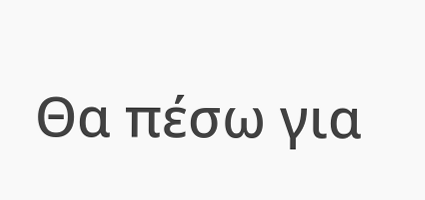Θα πέσω για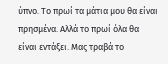ύπνο. Το πρωί τα μάτια μου θα είναι πρησμένα. Αλλά το πρωί όλα θα είναι εντάξει. Μας τραβά το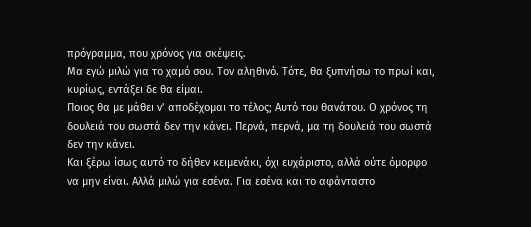πρόγραμμα, που χρόνος για σκέψεις.
Μα εγώ μιλώ για το χαμό σου. Τον αληθινό. Τότε, θα ξυπνήσω το πρωί και, κυρίως, εντάξει δε θα είμαι.
Ποιος θα με μάθει ν’ αποδέχομαι το τέλος; Αυτό του θανάτου. Ο χρόνος τη δουλειά του σωστά δεν την κάνει. Περνά, περνά, μα τη δουλειά του σωστά δεν την κάνει.
Και ξέρω ίσως αυτό το δήθεν κειμενάκι, όχι ευχάριστο, αλλά ούτε όμορφο να μην είναι. Αλλά μιλώ για εσένα. Για εσένα και το αφάνταστο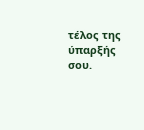τέλος της ύπαρξής σου.